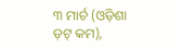୩ ମାର୍ଚ (ଓଡ଼ିଶା ଡ଼ଟ୍ କମ),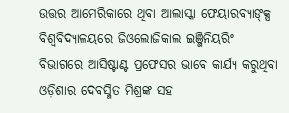ଉତ୍ତର ଆମେରିକାରେ ଥିବା ଆଲାସ୍କା ଫେୟାରବ୍ୟାଙ୍କ୍ସ ବିଶ୍ୱବିଦ୍ୟାଳୟରେ ଜିଓଲୋଜିକାଲ ଇଞ୍ଜିନିୟରିଂ ବିଭାଗରେ ଆସିଷ୍ଟାଣ୍ଟ ପ୍ରଫେସର ଭାବେ କାର୍ଯ୍ୟ କରୁଥିବା ଓଡ଼ିଶାର ଦେବସ୍ମିତ ମିଶ୍ରଙ୍କ ସହ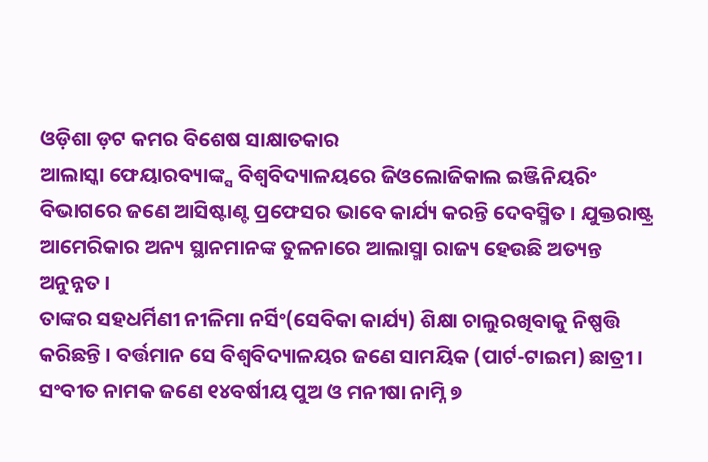ଓଡ଼ିଶା ଡ଼ଟ କମର ବିଶେଷ ସାକ୍ଷାତକାର
ଆଲାସ୍କା ଫେୟାରବ୍ୟାଙ୍କ୍ସ ବିଶ୍ୱବିଦ୍ୟାଳୟରେ ଜିଓଲୋଜିକାଲ ଇଞ୍ଜିନିୟରିଂ ବିଭାଗରେ ଜଣେ ଆସିଷ୍ଟାଣ୍ଟ ପ୍ରଫେସର ଭାବେ କାର୍ଯ୍ୟ କରନ୍ତି ଦେବସ୍ମିତ । ଯୁକ୍ତରାଷ୍ଟ୍ର ଆମେରିକାର ଅନ୍ୟ ସ୍ଥାନମାନଙ୍କ ତୁଳନାରେ ଆଲାସ୍ମା ରାଜ୍ୟ ହେଉଛି ଅତ୍ୟନ୍ତ ଅନୁନ୍ନତ ।
ତାଙ୍କର ସହଧର୍ମିଣୀ ନୀଳିମା ନର୍ସିଂ(ସେବିକା କାର୍ଯ୍ୟ) ଶିକ୍ଷା ଚାଲୁରଖିବାକୁ ନିଷ୍ପତ୍ତି କରିଛନ୍ତି । ବର୍ତ୍ତମାନ ସେ ବିଶ୍ୱବିଦ୍ୟାଳୟର ଜଣେ ସାମୟିକ (ପାର୍ଟ-ଟାଇମ) ଛାତ୍ରୀ ।
ସଂବୀତ ନାମକ ଜଣେ ୧୪ବର୍ଷୀୟ ପୁଅ ଓ ମନୀଷା ନାମ୍ନି ୭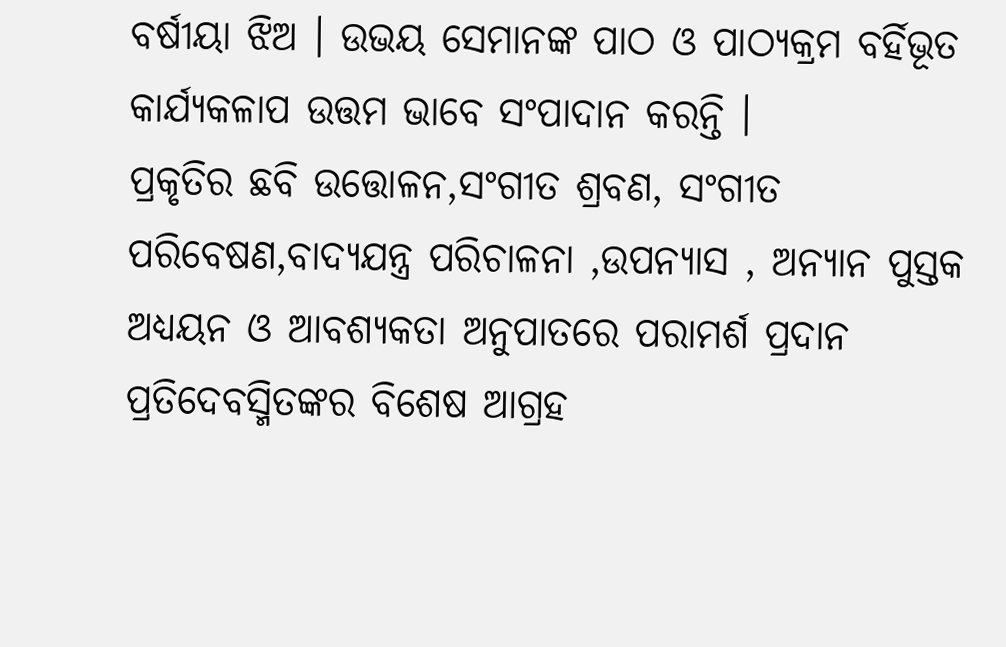ବର୍ଷୀୟା ଝିଅ । ଉଭୟ ସେମାନଙ୍କ ପାଠ ଓ ପାଠ୍ୟକ୍ରମ ବର୍ହିଭୂତ କାର୍ଯ୍ୟକଳାପ ଉତ୍ତମ ଭାବେ ସଂପାଦାନ କରନ୍ତି ।
ପ୍ରକୃତିର ଛବି ଉତ୍ତୋଳନ,ସଂଗୀତ ଶ୍ରବଣ, ସଂଗୀତ ପରିବେଷଣ,ବାଦ୍ୟଯନ୍ତ୍ର ପରିଚାଳନା ,ଉପନ୍ୟାସ , ଅନ୍ୟାନ ପୁସ୍ତକ ଅଧ୍ୟୟନ ଓ ଆବଶ୍ୟକତା ଅନୁପାତରେ ପରାମର୍ଶ ପ୍ରଦାନ ପ୍ରତିଦେବସ୍ମିତଙ୍କର ବିଶେଷ ଆଗ୍ରହ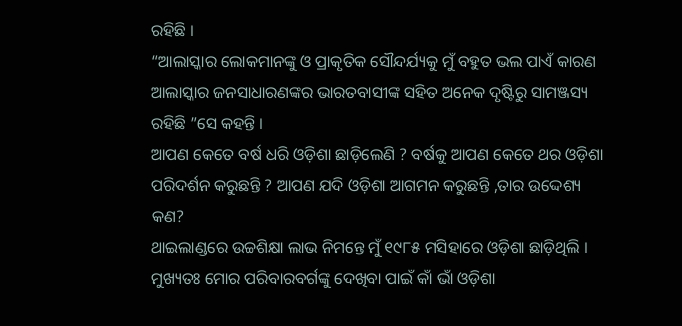ରହିଛି ।
“ଆଲାସ୍କାର ଲୋକମାନଙ୍କୁ ଓ ପ୍ରାକୃତିକ ସୌନ୍ଦର୍ଯ୍ୟକୁ ମୁଁ ବହୁତ ଭଲ ପାଏଁ କାରଣ ଆଲାସ୍କାର ଜନସାଧାରଣଙ୍କର ଭାରତବାସୀଙ୍କ ସହିତ ଅନେକ ଦୃଷ୍ଟିରୁ ସାମଞ୍ଜସ୍ୟ ରହିଛି ”ସେ କହନ୍ତି ।
ଆପଣ କେତେ ବର୍ଷ ଧରି ଓଡ଼ିଶା ଛାଡ଼ିଲେଣି ? ବର୍ଷକୁ ଆପଣ କେତେ ଥର ଓଡ଼ିଶା ପରିଦର୍ଶନ କରୁଛନ୍ତି ? ଆପଣ ଯଦି ଓଡ଼ିଶା ଆଗମନ କରୁଛନ୍ତି ,ତାର ଉଦ୍ଦେଶ୍ୟ କଣ?
ଥାଇଲାଣ୍ଡରେ ଉଚ୍ଚଶିକ୍ଷା ଲାଭ ନିମନ୍ତେ ମୁଁ ୧୯୮୫ ମସିହାରେ ଓଡ଼ିଶା ଛାଡ଼ିଥିଲି । ମୁଖ୍ୟତଃ ମୋର ପରିବାରବର୍ଗଙ୍କୁ ଦେଖିବା ପାଇଁ କାଁ ଭାଁ ଓଡ଼ିଶା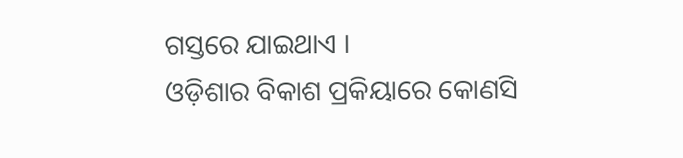ଗସ୍ତରେ ଯାଇଥାଏ ।
ଓଡ଼ିଶାର ବିକାଶ ପ୍ରକିୟାରେ କୋଣସି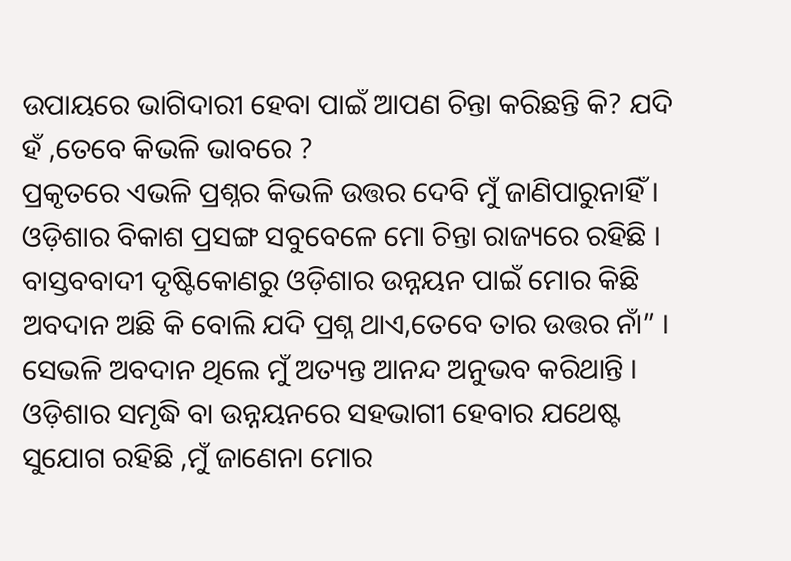ଉପାୟରେ ଭାଗିଦାରୀ ହେବା ପାଇଁ ଆପଣ ଚିନ୍ତା କରିଛନ୍ତି କି? ଯଦି ହଁ ,ତେବେ କିଭଳି ଭାବରେ ?
ପ୍ରକୃତରେ ଏଭଳି ପ୍ରଶ୍ନର କିଭଳି ଉତ୍ତର ଦେବି ମୁଁ ଜାଣିପାରୁନାହିଁ । ଓଡ଼ିଶାର ବିକାଶ ପ୍ରସଙ୍ଗ ସବୁବେଳେ ମୋ ଚିନ୍ତା ରାଜ୍ୟରେ ରହିଛି । ବାସ୍ତବବାଦୀ ଦୃଷ୍ଟିକୋଣରୁ ଓଡ଼ିଶାର ଉନ୍ନୟନ ପାଇଁ ମୋର କିଛି ଅବଦାନ ଅଛି କି ବୋଲି ଯଦି ପ୍ରଶ୍ନ ଥାଏ,ତେବେ ତାର ଉତ୍ତର ନାଁ” ।
ସେଭଳି ଅବଦାନ ଥିଲେ ମୁଁ ଅତ୍ୟନ୍ତ ଆନନ୍ଦ ଅନୁଭବ କରିଥାନ୍ତି । ଓଡ଼ିଶାର ସମୃଦ୍ଧି ବା ଉନ୍ନୟନରେ ସହଭାଗୀ ହେବାର ଯଥେଷ୍ଟ ସୁଯୋଗ ରହିଛି ,ମୁଁ ଜାଣେନା ମୋର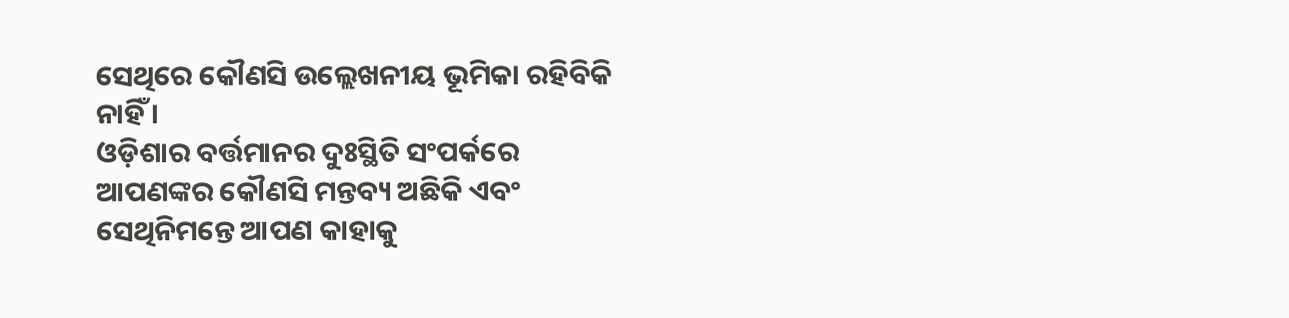ସେଥିରେ କୌଣସି ଉଲ୍ଲେଖନୀୟ ଭୂମିକା ରହିବିକି ନାହିଁ ।
ଓଡ଼ିଶାର ବର୍ତ୍ତମାନର ଦୁଃସ୍ଥିତି ସଂପର୍କରେ ଆପଣଙ୍କର କୌଣସି ମନ୍ତବ୍ୟ ଅଛିକି ଏବଂ ସେଥିନିମନ୍ତେ ଆପଣ କାହାକୁ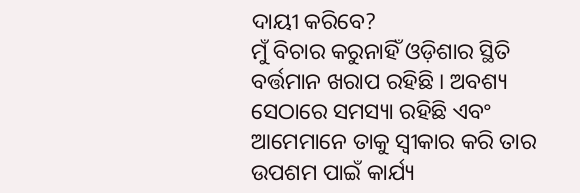ଦାୟୀ କରିବେ?
ମୁଁ ବିଚାର କରୁନାହିଁ ଓଡ଼ିଶାର ସ୍ଥିତି ବର୍ତ୍ତମାନ ଖରାପ ରହିଛି । ଅବଶ୍ୟ ସେଠାରେ ସମସ୍ୟା ରହିଛି ଏବଂ ଆମେମାନେ ତାକୁ ସ୍ୱୀକାର କରି ତାର ଉପଶମ ପାଇଁ କାର୍ଯ୍ୟ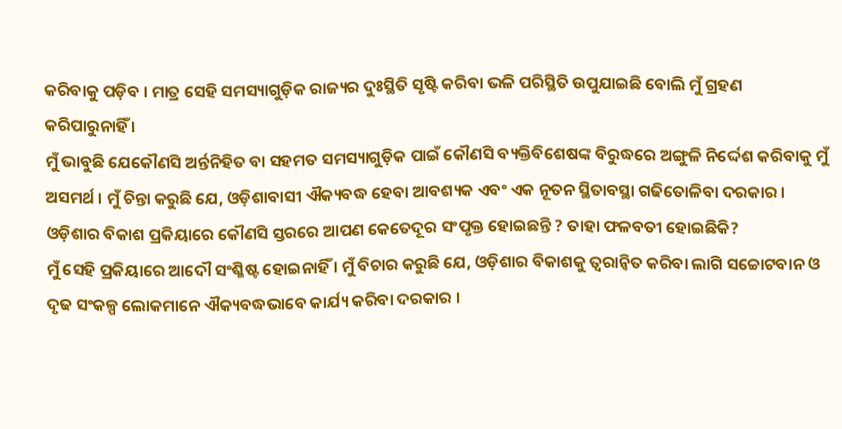କରିବାକୁ ପଡ଼ିବ । ମାତ୍ର ସେହି ସମସ୍ୟାଗୁଡ଼ିକ ରାଜ୍ୟର ଦୁଃସ୍ଥିତି ସୃଷ୍ଟି କରିବା ଭଳି ପରିସ୍ଥିତି ଉପୁଯାଇଛି ବୋଲି ମୁଁ ଗ୍ରହଣ କରିପାରୁନାହିଁ ।
ମୁଁ ଭାବୁଛି ଯେକୌଣସି ଅର୍ନ୍ତନିହିତ ବା ସହମତ ସମସ୍ୟାଗୁଡ଼ିକ ପାଇଁ କୌଣସି ବ୍ୟକ୍ତିବିଶେଷଙ୍କ ବିରୁଦ୍ଧରେ ଅଙ୍ଗୁଳି ନିର୍ଦ୍ଦେଶ କରିବାକୁ ମୁଁ ଅସମର୍ଥ । ମୁଁ ଚିନ୍ତା କରୁଛି ଯେ, ଓଡ଼ିଶାବାସୀ ଐକ୍ୟବଦ୍ଧ ହେବା ଆବଶ୍ୟକ ଏବଂ ଏକ ନୂତନ ସ୍ଥିତାବସ୍ଥା ଗଢିତୋଳିବା ଦରକାର ।
ଓଡ଼ିଶାର ବିକାଶ ପ୍ରକିୟାରେ କୌଣସି ସ୍ତରରେ ଆପଣ କେତେଦୂର ସଂପୃକ୍ତ ହୋଇଛନ୍ତି ? ତାହା ଫଳବତୀ ହୋଇଛିକି?
ମୁଁ ସେହି ପ୍ରକିୟାରେ ଆଦୌ ସଂଶ୍ଳିଷ୍ଟ ହୋଇନାହିଁ । ମୁଁ ବିଚାର କରୁଛି ଯେ, ଓଡ଼ିଶାର ବିକାଶକୁ ତ୍ୱରାନ୍ୱିତ କରିବା ଲାଗି ସଚ୍ଚୋଟବାନ ଓ ଦୃଢ ସଂକଳ୍ପ ଲୋକମାନେ ଐକ୍ୟବଦ୍ଧଭାବେ କାର୍ଯ୍ୟ କରିବା ଦରକାର ।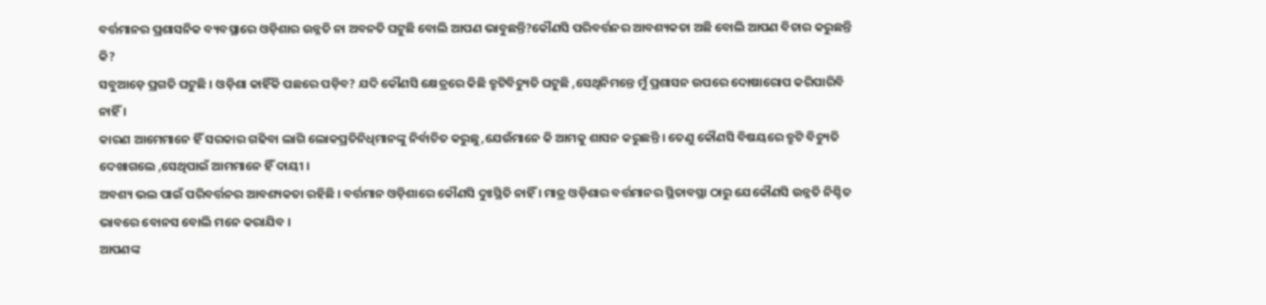ବର୍ତ୍ତମାନର ପ୍ରଶାସନିକ ବ୍ୟବସ୍ଥାରେ ଓଡ଼ିଶାର ଉନ୍ନତି ନା ଅବନତି ଘଟୁଛି ବୋଲି ଆପଣ ଭାବୁଛନ୍ତି?କୌଣସି ପରିବର୍ତ୍ତନର ଆବଶ୍ୟକତା ଅଛି ବୋଲି ଆପଣ ବିଚାର କରୁଛନ୍ତି କି?
ସବୁଆଡ଼େ ପ୍ରଗତି ଘଟୁଛି । ଓଡ଼ିଶା କାହିଁକି ପଛରେ ପଡ଼ିବ? ଯଦି କୌଣସି କ୍ଷେତ୍ରରେ କିଛି ତ୍ରୁଟିବିଚ୍ୟୁତି ଘଟୁଛି ,ସେଥିନିମନ୍ତେ ମୁଁ ପ୍ରଶାସନ ଉପରେ ଦୋଷାରୋପ କରିପାରିବି ନାହିଁ ।
କାରଣ ଆମେମାନେ ହିଁ ସରକାର ଗଢିବା ଲାଗି ଲୋକପ୍ରତିନିଧିମାନଙ୍କୁ ନିର୍ବାଚିତ କରୁଛୁ,ଯେଉଁମାନେ କି ଆମକୁ ଶାସନ କରୁଛନ୍ତି । ତେଣୁ କୌଣସି ବିଷୟରେ ତ୍ରୁଟି ବିଚ୍ୟୁତି ଦେଖାଗଲେ ,ସେଥିପାଇଁ ଆମମାନେ ହିଁ ଦାୟୀ ।
ଅବଶ୍ୟ ଭଲ ପାଇଁ ପରିବର୍ତ୍ତନର ଆବଶ୍ୟକତା ରହିଛି । ବର୍ତ୍ତମାନ ଓଡ଼ିଶାରେ କୌଣସି ଦୁଃସ୍ଥିତି ନାହିଁ । ମାତ୍ର ଓଡ଼ିଶାର ବର୍ତ୍ତମାନର ସ୍ଥିତାବସ୍ଥା ଠାରୁ ଯେକୌଣସି ଉନ୍ନତି ନିଶ୍ଚିତ ଭାବରେ ବୋନସ ବୋଲି ମନେ କରାଯିବ ।
ଆପଣଙ୍କ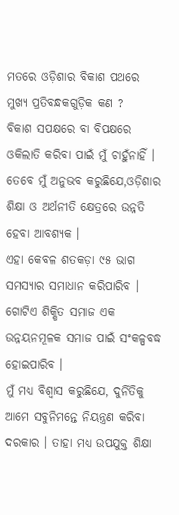ମତରେ ଓଡ଼ିଶାର ବିକାଶ ପଥରେ ମୁଖ୍ୟ ପ୍ରତିବନ୍ଧକଗୁଡ଼ିକ କଣ ?
ବିକାଶ ସପକ୍ଷରେ ବା ବିପକ୍ଷରେ ଓକିଲାତି କରିବା ପାଇଁ ମୁଁ ଚାହୁଁନାହିଁ । ତେବେ ମୁଁ ଅନୁଭବ କରୁଛିଯେ,ଓଡ଼ିଶାର ଶିକ୍ଷା ଓ ଅର୍ଥନୀତି କ୍ଷେତ୍ରରେ ଉନ୍ନତି ହେବା ଆବଶ୍ୟକ ।
ଏହା କେବଳ ଶତକଡ଼ା ୯୫ ଭାଗ ସମସ୍ୟାର ସମାଧାନ କରିପାରିବ । ଗୋଟିଏ ଶିକ୍ଷିତ ସମାଜ ଏକ ଉନ୍ନୟନମୂଳକ ସମାଜ ପାଇଁ ସଂକଳ୍ପବଦ୍ଧ ହୋଇପାରିବ ।
ମୁଁ ମଧ୍ୟ ବିଶ୍ୱାସ କରୁଛିଯେ, ଦୁର୍ନିତିକୁ ଆମେ ସବୁନିମନ୍ତେ ନିୟନ୍ତ୍ରଣ କରିବା ଦରକାର । ତାହା ମଧ୍ୟ ଉପଯୁକ୍ତ ଶିକ୍ଷା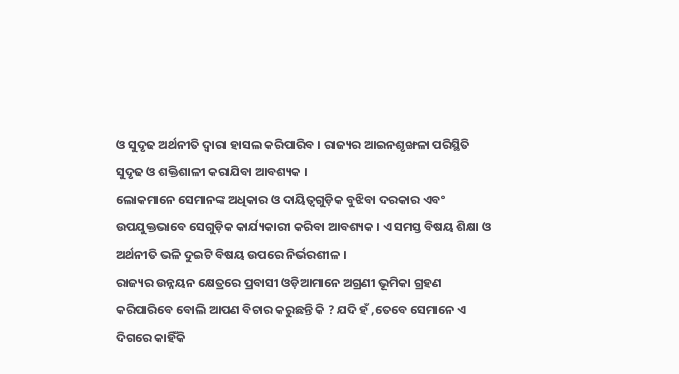ଓ ସୁଦୃଢ ଅର୍ଥନୀତି ଦ୍ୱାରା ହାସଲ କରିପାରିବ । ରାଜ୍ୟର ଆଇନଶୃଙ୍ଖଳା ପରିସ୍ଥିତି ସୁଦୃଢ ଓ ଶକ୍ତିଶାଳୀ କରାଯିବା ଆବଶ୍ୟକ ।
ଲୋକମାନେ ସେମାନଙ୍କ ଅଧିକାର ଓ ଦାୟିତ୍ୱଗୁଡ଼ିକ ବୁଝିବା ଦରକାର ଏବଂ ଉପଯୁକ୍ତଭାବେ ସେଗୁଡ଼ିକ କାର୍ଯ୍ୟକାରୀ କରିବା ଆବଶ୍ୟକ । ଏ ସମସ୍ତ ବିଷୟ ଶିକ୍ଷା ଓ ଅର୍ଥନୀତି ଭଳି ଦୁଇଟି ବିଷୟ ଉପରେ ନିର୍ଭରଶୀଳ ।
ରାଜ୍ୟର ଉନ୍ନୟନ କ୍ଷେତ୍ରରେ ପ୍ରବାସୀ ଓଡ଼ିଆମାନେ ଅଗ୍ରଣୀ ଭୂମିକା ଗ୍ରହଣ କରିପାରିବେ ବୋଲି ଆପଣ ବିଚାର କରୁଛନ୍ତି କି ? ଯଦି ହଁ ,ତେବେ ସେମାନେ ଏ ଦିଗରେ କାହିଁକି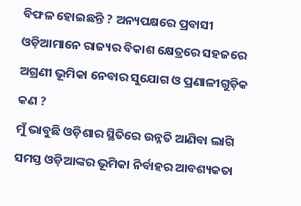ବିଫଳ ହୋଇଛନ୍ତି ? ଅନ୍ୟପକ୍ଷରେ ପ୍ରବାସୀ ଓଡ଼ିଆମାନେ ରାଜ୍ୟର ବିକାଶ କ୍ଷେତ୍ରରେ ସହଜରେ ଅଗ୍ରଣୀ ଭୂମିକା ନେବାର ସୁଯୋଗ ଓ ପ୍ରଣାଳୀଗୁଡ଼ିକ କଣ ?
ମୁଁ ଭାବୁଛି ଓଡ଼ିଶାର ସ୍ଥିତିରେ ଉନ୍ନତି ଆଣିବା ଲାଗି ସମସ୍ତ ଓଡ଼ିଆଙ୍କର ଭୂମିକା ନିର୍ବାହର ଆବଶ୍ୟକତା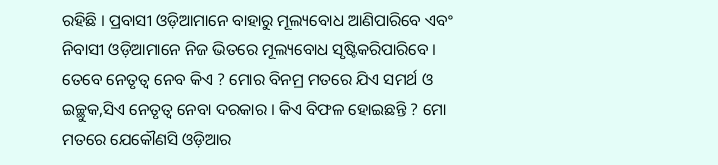ରହିଛି । ପ୍ରବାସୀ ଓଡ଼ିଆମାନେ ବାହାରୁ ମୂଲ୍ୟବୋଧ ଆଣିପାରିବେ ଏବଂ ନିବାସୀ ଓଡ଼ିଆମାନେ ନିଜ ଭିତରେ ମୂଲ୍ୟବୋଧ ସୃଷ୍ଟିକରିପାରିବେ ।
ତେବେ ନେତୃତ୍ୱ ନେବ କିଏ ? ମୋର ବିନମ୍ର ମତରେ ଯିଏ ସମର୍ଥ ଓ ଇଚ୍ଛୁକ,ସିଏ ନେତୃତ୍ୱ ନେବା ଦରକାର । କିଏ ବିଫଳ ହୋଇଛନ୍ତି ? ମୋ ମତରେ ଯେକୌଣସି ଓଡ଼ିଆର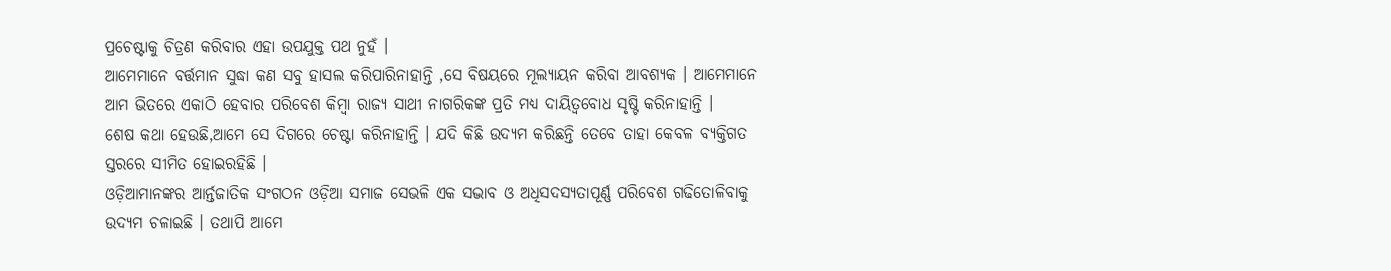ପ୍ରଚେଷ୍ଟାକୁ ଚିତ୍ରଣ କରିବାର ଏହା ଉପଯୁକ୍ତ ପଥ ନୁହଁ ।
ଆମେମାନେ ବର୍ତ୍ତମାନ ସୁଦ୍ଧା କଣ ସବୁ ହାସଲ କରିପାରିନାହାନ୍ତି ,ସେ ବିଷୟରେ ମୂଲ୍ୟାୟନ କରିବା ଆବଶ୍ୟକ । ଆମେମାନେ ଆମ ଭିତରେ ଏକାଠି ହେବାର ପରିବେଶ କିମ୍ବା ରାଜ୍ୟ ସାଥୀ ନାଗରିକଙ୍କ ପ୍ରତି ମଧ୍ୟ ଦାୟିତ୍ୱବୋଧ ସୃଷ୍ଟି କରିନାହାନ୍ତି ।
ଶେଷ କଥା ହେଉଛି,ଆମେ ସେ ଦିଗରେ ଚେଷ୍ଟା କରିନାହାନ୍ତି । ଯଦି କିଛି ଉଦ୍ୟମ କରିଛନ୍ତି ତେବେ ତାହା କେବଳ ବ୍ୟକ୍ତିଗତ ସ୍ତରରେ ସୀମିତ ହୋଇରହିଛି ।
ଓଡ଼ିଆମାନଙ୍କର ଆର୍ନ୍ତଜାତିକ ସଂଗଠନ ଓଡ଼ିଆ ସମାଜ ସେଭଳି ଏକ ସଦ୍ଭାବ ଓ ଅଧିସଦସ୍ୟତାପୂର୍ଣ୍ଣ ପରିବେଶ ଗଢିତୋଳିବାକୁ ଉଦ୍ୟମ ଚଳାଇଛି । ତଥାପି ଆମେ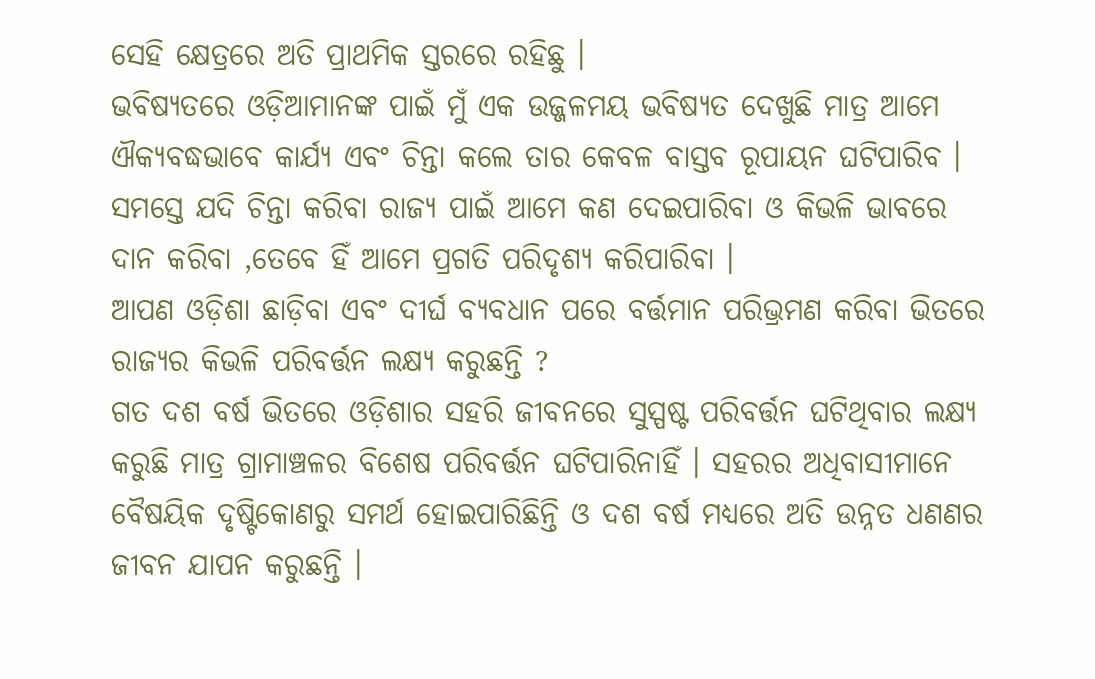ସେହି କ୍ଷେତ୍ରରେ ଅତି ପ୍ରାଥମିକ ସ୍ତରରେ ରହିଛୁ ।
ଭବିଷ୍ୟତରେ ଓଡ଼ିଆମାନଙ୍କ ପାଇଁ ମୁଁ ଏକ ଉଜ୍ଜଳମୟ ଭବିଷ୍ୟତ ଦେଖୁଛି ମାତ୍ର ଆମେ ଐକ୍ୟବଦ୍ଧଭାବେ କାର୍ଯ୍ୟ ଏବଂ ଚିନ୍ତା କଲେ ତାର କେବଳ ବାସ୍ତବ ରୂପାୟନ ଘଟିପାରିବ ।
ସମସ୍ତେ ଯଦି ଚିନ୍ତା କରିବା ରାଜ୍ୟ ପାଇଁ ଆମେ କଣ ଦେଇପାରିବା ଓ କିଭଳି ଭାବରେ ଦାନ କରିବା ,ତେବେ ହିଁ ଆମେ ପ୍ରଗତି ପରିଦୃଶ୍ୟ କରିପାରିବା ।
ଆପଣ ଓଡ଼ିଶା ଛାଡ଼ିବା ଏବଂ ଦୀର୍ଘ ବ୍ୟବଧାନ ପରେ ବର୍ତ୍ତମାନ ପରିଭ୍ରମଣ କରିବା ଭିତରେ ରାଜ୍ୟର କିଭଳି ପରିବର୍ତ୍ତନ ଲକ୍ଷ୍ୟ କରୁଛନ୍ତି ?
ଗତ ଦଶ ବର୍ଷ ଭିତରେ ଓଡ଼ିଶାର ସହରି ଜୀବନରେ ସୁସ୍ପଷ୍ଟ ପରିବର୍ତ୍ତନ ଘଟିଥିବାର ଲକ୍ଷ୍ୟ କରୁଛି ମାତ୍ର ଗ୍ରାମାଞ୍ଚଳର ବିଶେଷ ପରିବର୍ତ୍ତନ ଘଟିପାରିନାହିଁ । ସହରର ଅଧିବାସୀମାନେ ବୈଷୟିକ ଦୃଷ୍ଟିକୋଣରୁ ସମର୍ଥ ହୋଇପାରିଛିନ୍ତି ଓ ଦଶ ବର୍ଷ ମଧ୍ୟରେ ଅତି ଉନ୍ନତ ଧଣଣର ଜୀବନ ଯାପନ କରୁଛନ୍ତି ।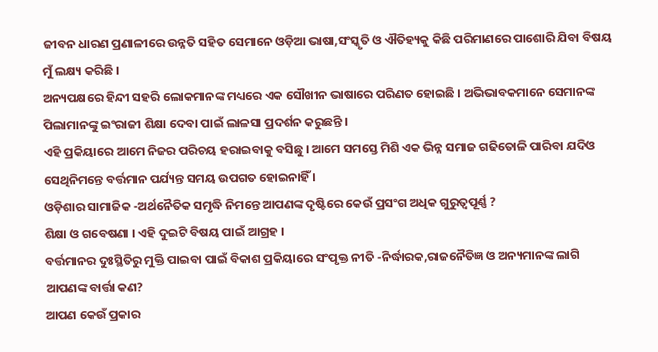ଜୀବନ ଧାରଣ ପ୍ରଣାଳୀରେ ଉନ୍ନତି ସହିତ ସେମାନେ ଓଡ଼ିଆ ଭାଷା,ସଂସ୍କୃତି ଓ ଐତିହ୍ୟକୁ କିଛି ପରିମାଣରେ ପାଶୋରି ଯିବା ବିଷୟ ମୁଁ ଲକ୍ଷ୍ୟ କରିଛି ।
ଅନ୍ୟପକ୍ଷରେ ହିନ୍ଦୀ ସହରି ଲୋକମାନଙ୍କ ମଧ୍ୟରେ ଏକ ସୌଖୀନ ଭାଷାରେ ପରିଣତ ହୋଇଛି । ଅଭିଭାବକମାନେ ସେମାନଙ୍କ ପିଲାମାନଙ୍କୁ ଇଂରାଜୀ ଶିକ୍ଷା ଦେବା ପାଇଁ ଲାଳସା ପ୍ରଦର୍ଶନ କରୁଛନ୍ତି ।
ଏହି ପ୍ରକିୟାରେ ଆମେ ନିଜର ପରିଚୟ ହରାଇବାକୁ ବସିଛୁ । ଆମେ ସମସ୍ତେ ମିଶି ଏକ ଭିନ୍ନ ସମାଜ ଗଢିତୋଳି ପାରିବା ଯଦିଓ ସେଥିନିମନ୍ତେ ବର୍ତ୍ତମାନ ପର୍ଯ୍ୟନ୍ତ ସମୟ ଉପଗତ ହୋଇନାହିଁ ।
ଓଡ଼ିଶାର ସାମାଜିକ -ଅର୍ଥନୈତିକ ସମୃଦ୍ଧି ନିମନ୍ତେ ଆପଣଙ୍କ ଦୃଷ୍ଟିରେ କେଉଁ ପ୍ରସଂଗ ଅଧିକ ଗୁରୁତ୍ୱପୂର୍ଣ୍ଣ ?
ଶିକ୍ଷା ଓ ଗବେଷଣା । ଏହି ଦୁଇଟି ବିଷୟ ପାଇଁ ଆଗ୍ରହ ।
ବର୍ତ୍ତମାନର ଦୁଃସ୍ଥିତିରୁ ମୁକ୍ତି ପାଇବା ପାଇଁ ବିକାଶ ପ୍ରକିୟାରେ ସଂପୃକ୍ତ ନୀତି -ନିର୍ଦ୍ଧାରକ,ରାଜନୈତିଜ୍ଞ ଓ ଅନ୍ୟମାନଙ୍କ ଲାଗି ଆପଣଙ୍କ ବାର୍ତ୍ତା କଣ?
ଆପଣ କେଉଁ ପ୍ରକାର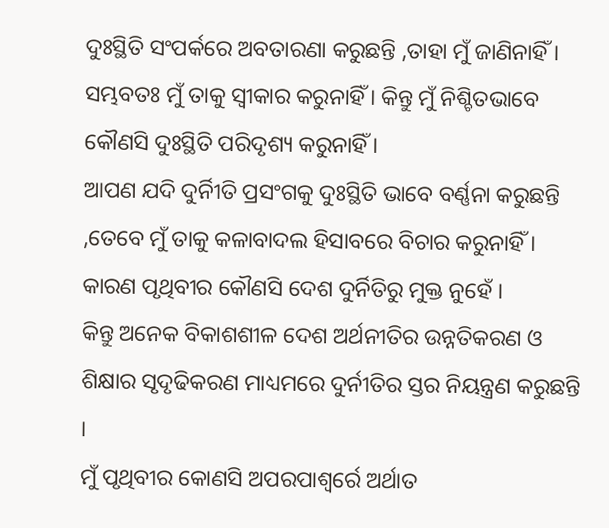ଦୁଃସ୍ଥିତି ସଂପର୍କରେ ଅବତାରଣା କରୁଛନ୍ତି ,ତାହା ମୁଁ ଜାଣିନାହିଁ । ସମ୍ଭବତଃ ମୁଁ ତାକୁ ସ୍ୱୀକାର କରୁନାହିଁ । କିନ୍ତୁ ମୁଁ ନିଶ୍ଚିତଭାବେ କୌଣସି ଦୁଃସ୍ଥିତି ପରିଦୃଶ୍ୟ କରୁନାହିଁ ।
ଆପଣ ଯଦି ଦୁର୍ନିୀତି ପ୍ରସଂଗକୁ ଦୁଃସ୍ଥିତି ଭାବେ ବର୍ଣ୍ଣନା କରୁଛନ୍ତି ,ତେବେ ମୁଁ ତାକୁ କଳାବାଦଲ ହିସାବରେ ବିଚାର କରୁନାହିଁ । କାରଣ ପୃଥିବୀର କୌଣସି ଦେଶ ଦୁର୍ନିତିରୁ ମୁକ୍ତ ନୁହେଁ ।
କିନ୍ତୁ ଅନେକ ବିକାଶଶୀଳ ଦେଶ ଅର୍ଥନୀତିର ଉନ୍ନତିକରଣ ଓ ଶିକ୍ଷାର ସୃଦୃଢିକରଣ ମାଧ୍ୟମରେ ଦୁର୍ନୀତିର ସ୍ତର ନିୟନ୍ତ୍ରଣ କରୁଛନ୍ତି ।
ମୁଁ ପୃଥିବୀର କୋଣସି ଅପରପାଶ୍ୱର୍ରେ ଅର୍ଥାତ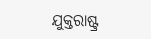ଯୁକ୍ତରାଷ୍ଟ୍ର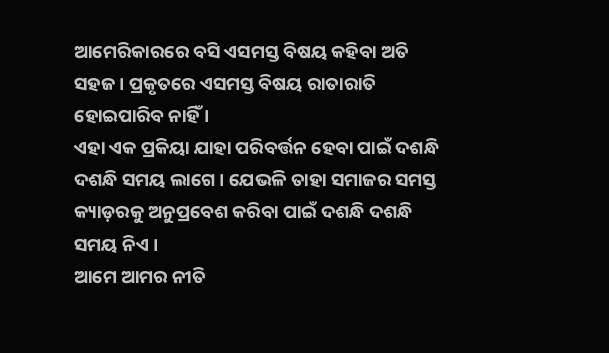ଆମେରିକାରରେ ବସି ଏସମସ୍ତ ବିଷୟ କହିବା ଅତି ସହଜ । ପ୍ରକୃତରେ ଏସମସ୍ତ ବିଷୟ ରାତାରାତି ହୋଇପାରିବ ନାହିଁ ।
ଏହା ଏକ ପ୍ରକିୟା ଯାହା ପରିବର୍ତ୍ତନ ହେବା ପାଇଁ ଦଶନ୍ଧି ଦଶନ୍ଧି ସମୟ ଲାଗେ । ଯେଭଳି ତାହା ସମାଜର ସମସ୍ତ କ୍ୟାଡ଼ରକୁ ଅନୁପ୍ରବେଶ କରିବା ପାଇଁ ଦଶନ୍ଧି ଦଶନ୍ଧି ସମୟ ନିଏ ।
ଆମେ ଆମର ନୀତି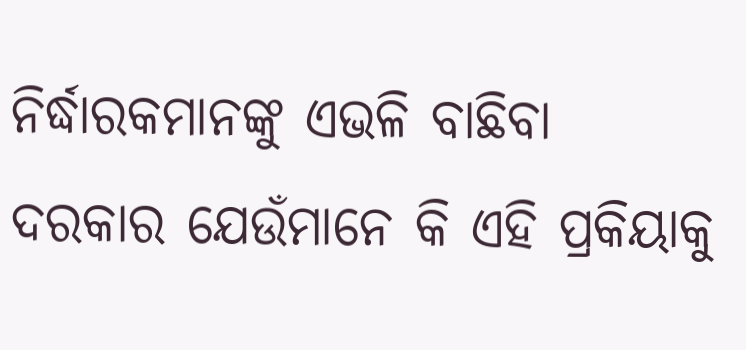ନିର୍ଦ୍ଧାରକମାନଙ୍କୁ ଏଭଳି ବାଛିବା ଦରକାର ଯେଉଁମାନେ କି ଏହି ପ୍ରକିୟାକୁ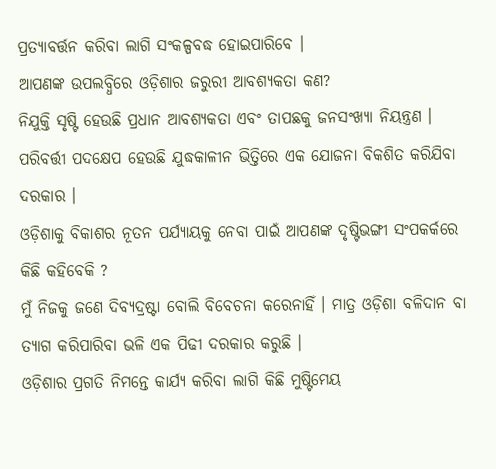ପ୍ରତ୍ୟାବର୍ତ୍ତନ କରିବା ଲାଗି ସଂକଳ୍ପବଦ୍ଧ ହୋଇପାରିବେ ।
ଆପଣଙ୍କ ଉପଲବ୍ଧିରେ ଓଡ଼ିଶାର ଜରୁରୀ ଆବଶ୍ୟକତା କଣ?
ନିଯୁକ୍ତି ସୃଷ୍ଟି ହେଉଛି ପ୍ରଧାନ ଆବଶ୍ୟକତା ଏବଂ ତାପଛକୁ ଜନସଂଖ୍ୟା ନିୟନ୍ତ୍ରଣ । ପରିବର୍ତ୍ତୀ ପଦକ୍ଷେପ ହେଉଛି ଯୁଦ୍ଧକାଳୀନ ଭିତ୍ତିରେ ଏକ ଯୋଜନା ବିକଶିତ କରିଯିବା ଦରକାର ।
ଓଡ଼ିଶାକୁ ବିକାଶର ନୂତନ ପର୍ଯ୍ୟାୟକୁ ନେବା ପାଇଁ ଆପଣଙ୍କ ଦୃଷ୍ଟିଭଙ୍ଗୀ ସଂପକର୍କରେ କିଛି କହିବେକି ?
ମୁଁ ନିଜକୁ ଜଣେ ଦିବ୍ୟଦ୍ରଷ୍ଟା ବୋଲି ବିବେଚନା କରେନାହିଁ । ମାତ୍ର ଓଡ଼ିଶା ବଳିଦାନ ବା ତ୍ୟାଗ କରିପାରିବା ଭଳି ଏକ ପିଢୀ ଦରକାର କରୁଛି ।
ଓଡ଼ିଶାର ପ୍ରଗତି ନିମନ୍ତେ କାର୍ଯ୍ୟ କରିବା ଲାଗି କିଛି ମୁଷ୍ଟିମେୟ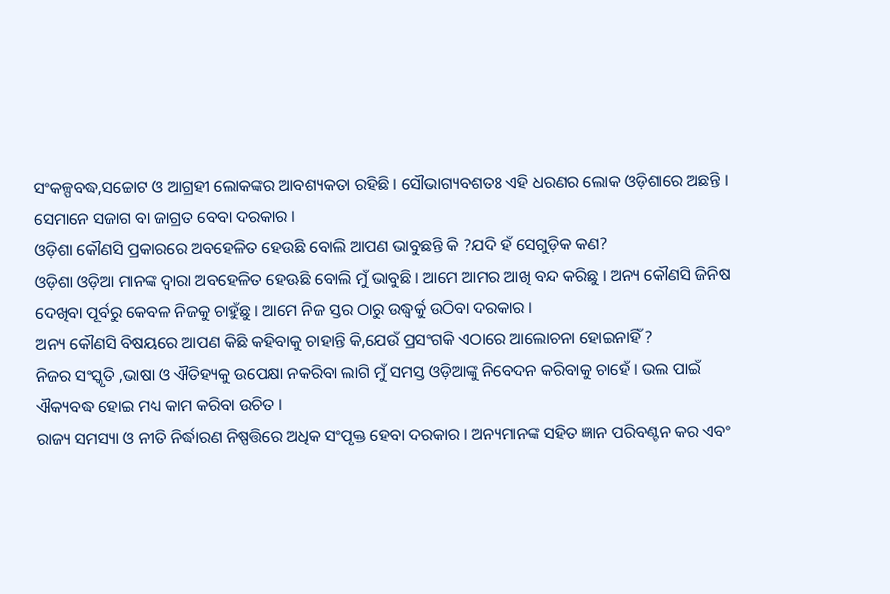ସଂକଳ୍ପବଦ୍ଧ,ସଚ୍ଚୋଟ ଓ ଆଗ୍ରହୀ ଲୋକଙ୍କର ଆବଶ୍ୟକତା ରହିଛି । ସୌଭାଗ୍ୟବଶତଃ ଏହି ଧରଣର ଲୋକ ଓଡ଼ିଶାରେ ଅଛନ୍ତି । ସେମାନେ ସଜାଗ ବା ଜାଗ୍ରତ ବେବା ଦରକାର ।
ଓଡ଼ିଶା କୌଣସି ପ୍ରକାରରେ ଅବହେଳିତ ହେଉଛି ବୋଲି ଆପଣ ଭାବୁଛନ୍ତି କି ?ଯଦି ହଁ ସେଗୁଡ଼ିକ କଣ?
ଓଡ଼ିଶା ଓଡ଼ିଆ ମାନଙ୍କ ଦ୍ୱାରା ଅବହେଳିତ ହେଊଛି ବୋଲି ମୁଁ ଭାବୁଛି । ଆମେ ଆମର ଆଖି ବନ୍ଦ କରିଛୁ । ଅନ୍ୟ କୌଣସି ଜିନିଷ ଦେଖିବା ପୂର୍ବରୁ କେବଳ ନିଜକୁ ଚାହୁଁଛୁ । ଆମେ ନିଜ ସ୍ତର ଠାରୁ ଉଦ୍ଧ୍ୱର୍କୁ ଉଠିବା ଦରକାର ।
ଅନ୍ୟ କୌଣସି ବିଷୟରେ ଆପଣ କିଛି କହିବାକୁ ଚାହାନ୍ତି କି,ଯେଉଁ ପ୍ରସଂଗକି ଏଠାରେ ଆଲୋଚନା ହୋଇନାହିଁ ?
ନିଜର ସଂସ୍କୃତି ,ଭାଷା ଓ ଐତିହ୍ୟକୁ ଉପେକ୍ଷା ନକରିବା ଲାଗି ମୁଁ ସମସ୍ତ ଓଡ଼ିଆଙ୍କୁ ନିବେଦନ କରିବାକୁ ଚାହେଁ । ଭଲ ପାଇଁ ଐକ୍ୟବଦ୍ଧ ହୋଇ ମଧ୍ୟ କାମ କରିବା ଉଚିତ ।
ରାଜ୍ୟ ସମସ୍ୟା ଓ ନୀତି ନିର୍ଦ୍ଧାରଣ ନିଷ୍ପତ୍ତିରେ ଅଧିକ ସଂପୃକ୍ତ ହେବା ଦରକାର । ଅନ୍ୟମାନଙ୍କ ସହିତ ଜ୍ଞାନ ପରିବଣ୍ଟନ କର ଏବଂ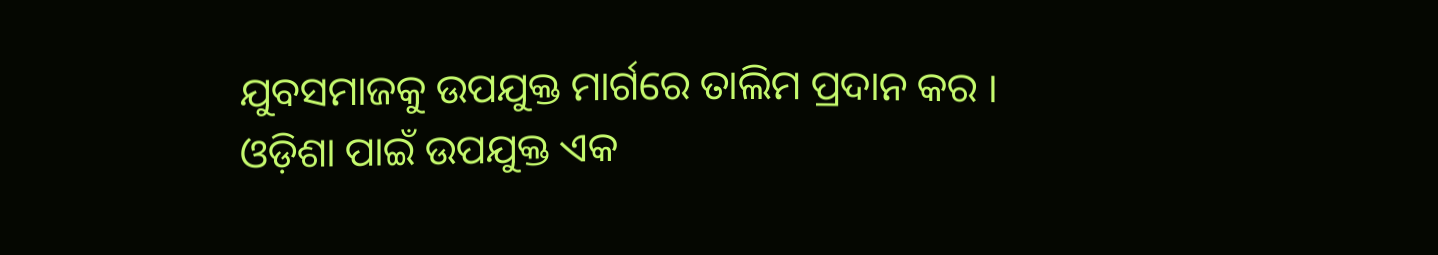ଯୁବସମାଜକୁ ଉପଯୁକ୍ତ ମାର୍ଗରେ ତାଲିମ ପ୍ରଦାନ କର ।
ଓଡ଼ିଶା ପାଇଁ ଉପଯୁକ୍ତ ଏକ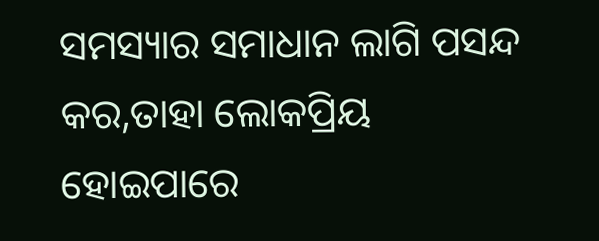ସମସ୍ୟାର ସମାଧାନ ଲାଗି ପସନ୍ଦ କର,ତାହା ଲୋକପ୍ରିୟ ହୋଇପାରେ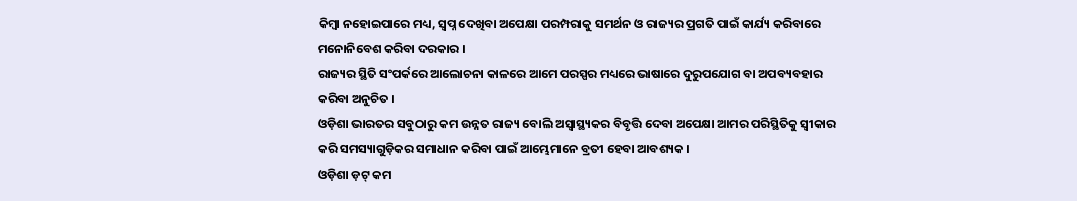କିମ୍ବା ନହୋଇପାରେ ମଧ୍ୟ, ସ୍ୱପ୍ନ ଦେଖିବା ଅପେକ୍ଷା ପରମ୍ପରାକୁ ସମର୍ଥନ ଓ ରାଜ୍ୟର ପ୍ରଗତି ପାଇଁ କାର୍ଯ୍ୟ କରିବାରେ ମନୋନିବେଶ କରିବା ଦରକାର ।
ରାଜ୍ୟର ସ୍ଥିତି ସଂପର୍କରେ ଆଲୋଚନା କାଳରେ ଆମେ ପରସ୍ପର ମଧ୍ୟରେ ଭାଷାରେ ଦୁରୁପଯୋଗ ବା ଅପବ୍ୟବହାର କରିବା ଅନୁଚିତ ।
ଓଡ଼ିଶା ଭାରତର ସବୁଠାରୁ କମ ଉନ୍ନତ ରାଜ୍ୟ ବୋଲି ଅସ୍ୱାସ୍ଥ୍ୟକର ବିବୃତ୍ତି ଦେବା ଅପେକ୍ଷା ଆମର ପରିସ୍ଥିତିକୁ ସ୍ୱୀକାର କରି ସମସ୍ୟାଗୁଡ଼ିକର ସମାଧାନ କରିବା ପାଇଁ ଆମ୍ଭେମାନେ ବ୍ରତୀ ହେବା ଆବଶ୍ୟକ ।
ଓଡ଼ିଶା ଡ଼ଟ୍ କମ